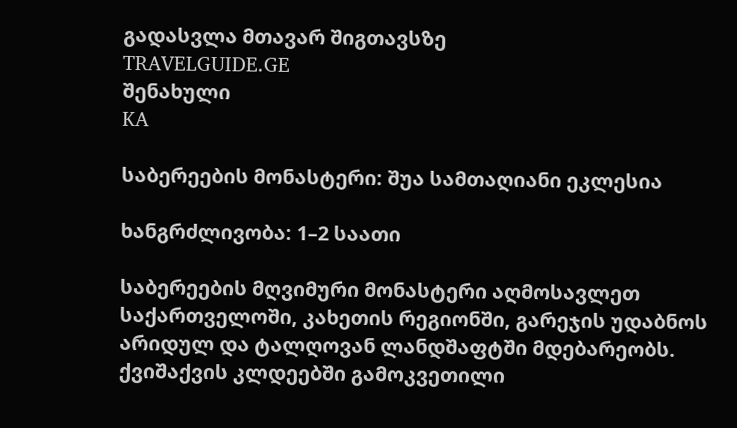გადასვლა მთავარ შიგთავსზე
TRAVELGUIDE.GE
შენახული
KA

საბერეების მონასტერი: შუა სამთაღიანი ეკლესია

ხანგრძლივობა: 1–2 საათი

საბერეების მღვიმური მონასტერი აღმოსავლეთ საქართველოში, კახეთის რეგიონში, გარეჯის უდაბნოს არიდულ და ტალღოვან ლანდშაფტში მდებარეობს. ქვიშაქვის კლდეებში გამოკვეთილი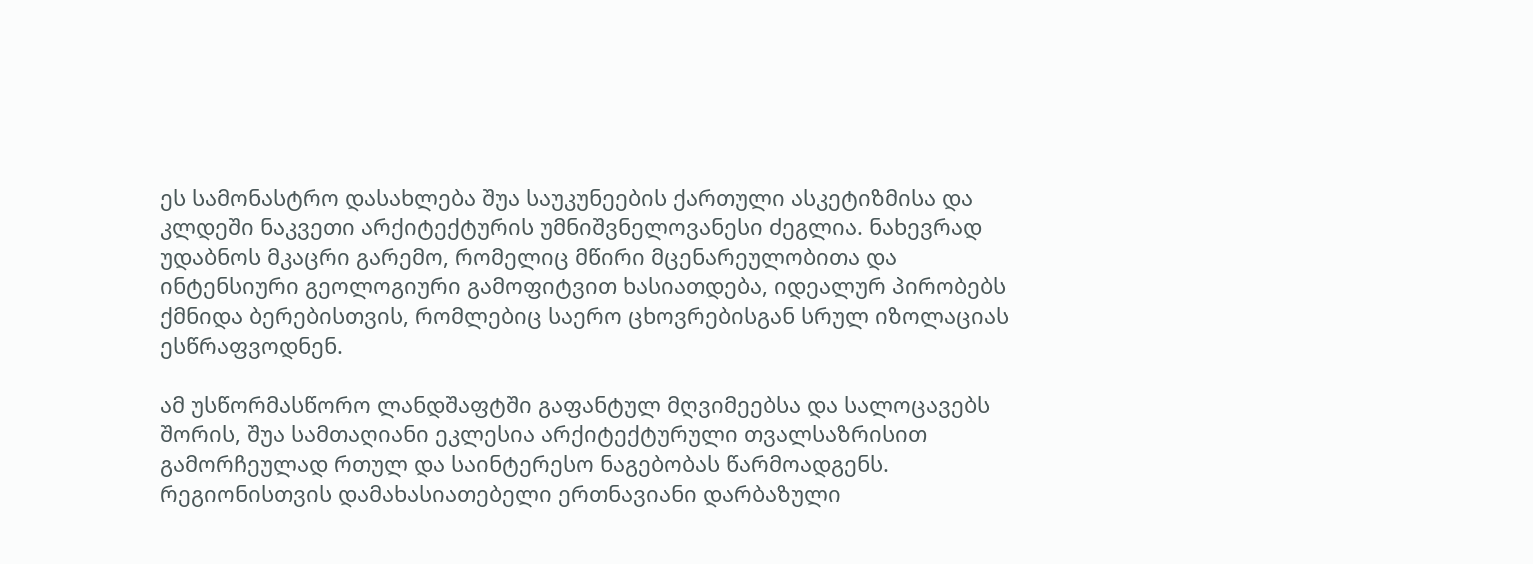ეს სამონასტრო დასახლება შუა საუკუნეების ქართული ასკეტიზმისა და კლდეში ნაკვეთი არქიტექტურის უმნიშვნელოვანესი ძეგლია. ნახევრად უდაბნოს მკაცრი გარემო, რომელიც მწირი მცენარეულობითა და ინტენსიური გეოლოგიური გამოფიტვით ხასიათდება, იდეალურ პირობებს ქმნიდა ბერებისთვის, რომლებიც საერო ცხოვრებისგან სრულ იზოლაციას ესწრაფვოდნენ.

ამ უსწორმასწორო ლანდშაფტში გაფანტულ მღვიმეებსა და სალოცავებს შორის, შუა სამთაღიანი ეკლესია არქიტექტურული თვალსაზრისით გამორჩეულად რთულ და საინტერესო ნაგებობას წარმოადგენს. რეგიონისთვის დამახასიათებელი ერთნავიანი დარბაზული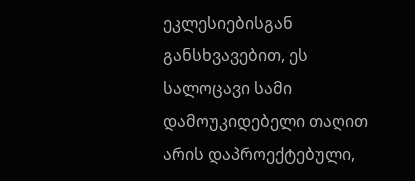ეკლესიებისგან განსხვავებით, ეს სალოცავი სამი დამოუკიდებელი თაღით არის დაპროექტებული,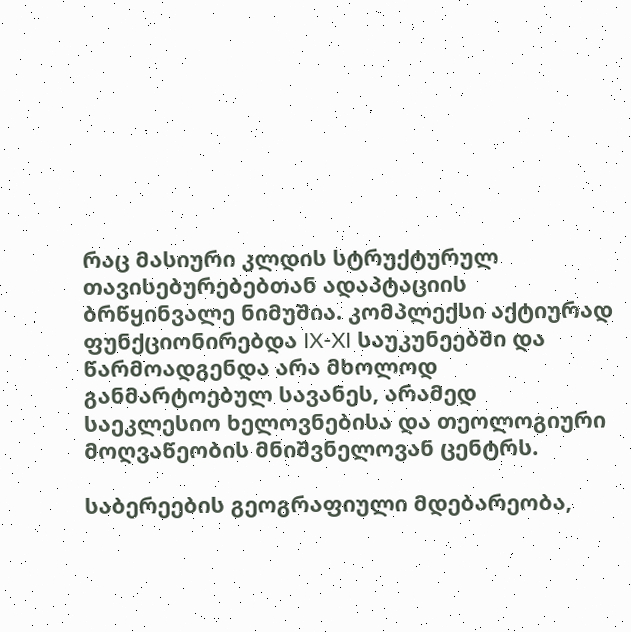რაც მასიური კლდის სტრუქტურულ თავისებურებებთან ადაპტაციის ბრწყინვალე ნიმუშია. კომპლექსი აქტიურად ფუნქციონირებდა IX-XI საუკუნეებში და წარმოადგენდა არა მხოლოდ განმარტოებულ სავანეს, არამედ საეკლესიო ხელოვნებისა და თეოლოგიური მოღვაწეობის მნიშვნელოვან ცენტრს.

საბერეების გეოგრაფიული მდებარეობა,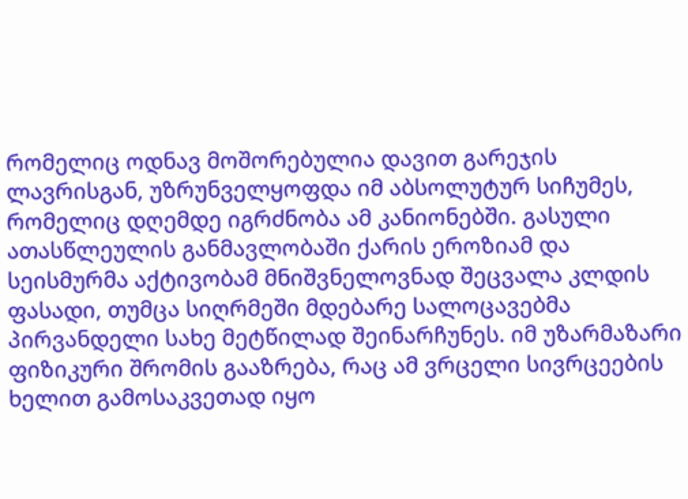რომელიც ოდნავ მოშორებულია დავით გარეჯის ლავრისგან, უზრუნველყოფდა იმ აბსოლუტურ სიჩუმეს, რომელიც დღემდე იგრძნობა ამ კანიონებში. გასული ათასწლეულის განმავლობაში ქარის ეროზიამ და სეისმურმა აქტივობამ მნიშვნელოვნად შეცვალა კლდის ფასადი, თუმცა სიღრმეში მდებარე სალოცავებმა პირვანდელი სახე მეტწილად შეინარჩუნეს. იმ უზარმაზარი ფიზიკური შრომის გააზრება, რაც ამ ვრცელი სივრცეების ხელით გამოსაკვეთად იყო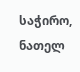საჭირო, ნათელ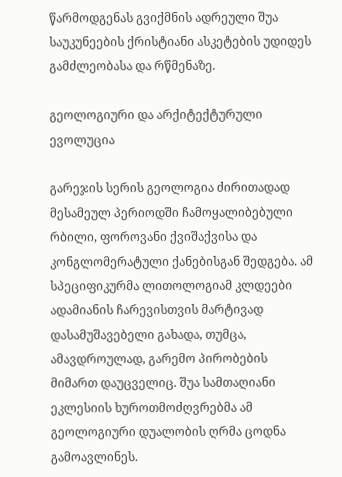წარმოდგენას გვიქმნის ადრეული შუა საუკუნეების ქრისტიანი ასკეტების უდიდეს გამძლეობასა და რწმენაზე.

გეოლოგიური და არქიტექტურული ევოლუცია

გარეჯის სერის გეოლოგია ძირითადად მესამეულ პერიოდში ჩამოყალიბებული რბილი, ფოროვანი ქვიშაქვისა და კონგლომერატული ქანებისგან შედგება. ამ სპეციფიკურმა ლითოლოგიამ კლდეები ადამიანის ჩარევისთვის მარტივად დასამუშავებელი გახადა, თუმცა, ამავდროულად, გარემო პირობების მიმართ დაუცველიც. შუა სამთაღიანი ეკლესიის ხუროთმოძღვრებმა ამ გეოლოგიური დუალობის ღრმა ცოდნა გამოავლინეს.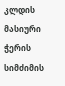კლდის მასიური ჭერის სიმძიმის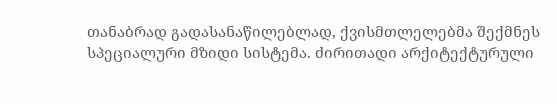თანაბრად გადასანაწილებლად, ქვისმთლელებმა შექმნეს სპეციალური მზიდი სისტემა. ძირითადი არქიტექტურული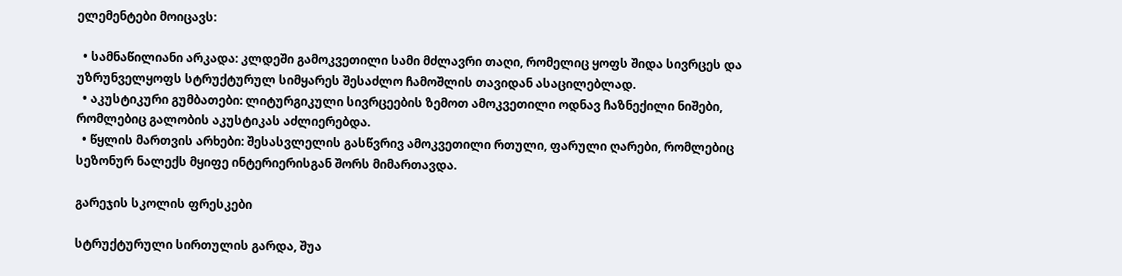ელემენტები მოიცავს:

  • სამნაწილიანი არკადა: კლდეში გამოკვეთილი სამი მძლავრი თაღი, რომელიც ყოფს შიდა სივრცეს და უზრუნველყოფს სტრუქტურულ სიმყარეს შესაძლო ჩამოშლის თავიდან ასაცილებლად.
  • აკუსტიკური გუმბათები: ლიტურგიკული სივრცეების ზემოთ ამოკვეთილი ოდნავ ჩაზნექილი ნიშები, რომლებიც გალობის აკუსტიკას აძლიერებდა.
  • წყლის მართვის არხები: შესასვლელის გასწვრივ ამოკვეთილი რთული, ფარული ღარები, რომლებიც სეზონურ ნალექს მყიფე ინტერიერისგან შორს მიმართავდა.

გარეჯის სკოლის ფრესკები

სტრუქტურული სირთულის გარდა, შუა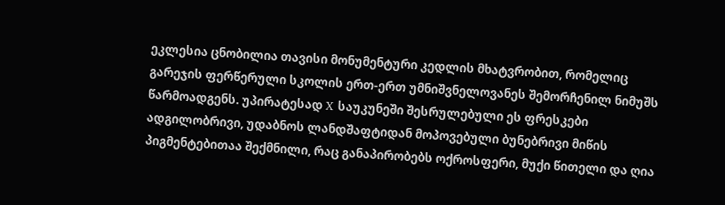ეკლესია ცნობილია თავისი მონუმენტური კედლის მხატვრობით, რომელიც გარეჯის ფერწერული სკოლის ერთ-ერთ უმნიშვნელოვანეს შემორჩენილ ნიმუშს წარმოადგენს. უპირატესად X საუკუნეში შესრულებული ეს ფრესკები ადგილობრივი, უდაბნოს ლანდშაფტიდან მოპოვებული ბუნებრივი მიწის პიგმენტებითაა შექმნილი, რაც განაპირობებს ოქროსფერი, მუქი წითელი და ღია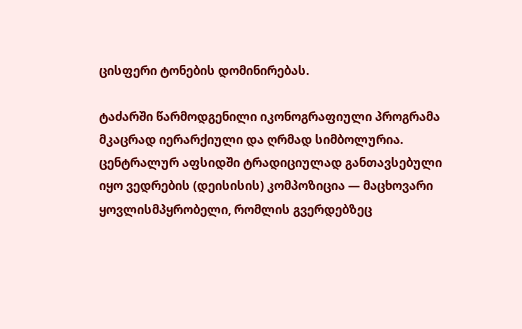ცისფერი ტონების დომინირებას.

ტაძარში წარმოდგენილი იკონოგრაფიული პროგრამა მკაცრად იერარქიული და ღრმად სიმბოლურია. ცენტრალურ აფსიდში ტრადიციულად განთავსებული იყო ვედრების (დეისისის) კომპოზიცია — მაცხოვარი ყოვლისმპყრობელი, რომლის გვერდებზეც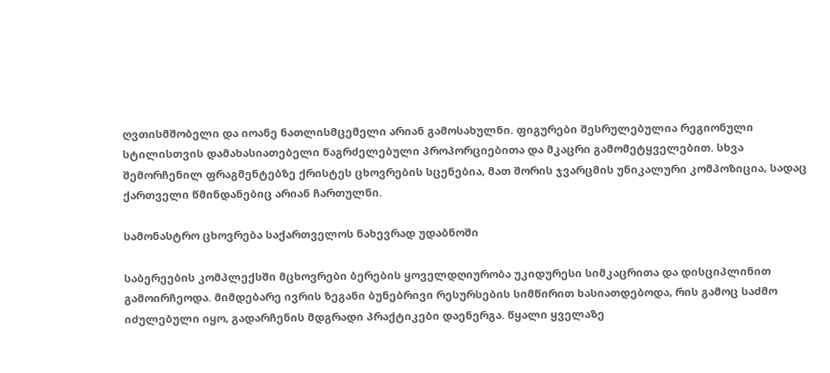ღვთისმშობელი და იოანე ნათლისმცემელი არიან გამოსახულნი. ფიგურები შესრულებულია რეგიონული სტილისთვის დამახასიათებელი წაგრძელებული პროპორციებითა და მკაცრი გამომეტყველებით. სხვა შემორჩენილ ფრაგმენტებზე ქრისტეს ცხოვრების სცენებია, მათ შორის ჯვარცმის უნიკალური კომპოზიცია, სადაც ქართველი წმინდანებიც არიან ჩართულნი.

სამონასტრო ცხოვრება საქართველოს ნახევრად უდაბნოში

საბერეების კომპლექსში მცხოვრები ბერების ყოველდღიურობა უკიდურესი სიმკაცრითა და დისციპლინით გამოირჩეოდა. მიმდებარე ივრის ზეგანი ბუნებრივი რესურსების სიმწირით ხასიათდებოდა, რის გამოც საძმო იძულებული იყო, გადარჩენის მდგრადი პრაქტიკები დაენერგა. წყალი ყველაზე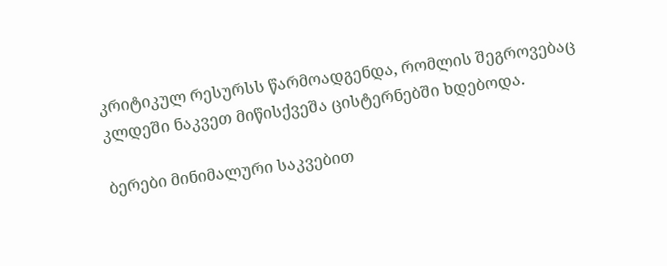კრიტიკულ რესურსს წარმოადგენდა, რომლის შეგროვებაც კლდეში ნაკვეთ მიწისქვეშა ცისტერნებში ხდებოდა.

ბერები მინიმალური საკვებით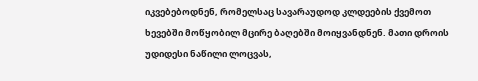იკვებებოდნენ, რომელსაც სავარაუდოდ კლდეების ქვემოთ ხევებში მოწყობილ მცირე ბაღებში მოიყვანდნენ. მათი დროის უდიდესი ნაწილი ლოცვას,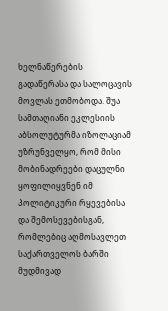ხელნაწერების გადაწერასა და სალოცავის მოვლას ეთმობოდა. შუა სამთაღიანი ეკლესიის აბსოლუტურმა იზოლაციამ უზრუნველყო, რომ მისი მობინადრეები დაცულნი ყოფილიყვნენ იმ პოლიტიკური რყევებისა და შემოსევებისგან, რომლებიც აღმოსავლეთ საქართველოს ბარში მუდმივად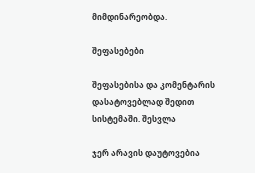მიმდინარეობდა.

შეფასებები

შეფასებისა და კომენტარის დასატოვებლად შედით სისტემაში. შესვლა

ჯერ არავის დაუტოვებია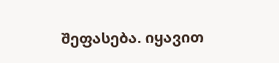შეფასება. იყავით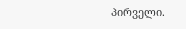პირველი.